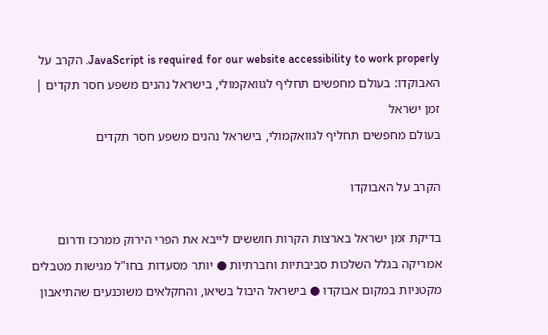JavaScript is required for our website accessibility to work properly. הקרב על האבוקדו: בעולם מחפשים תחליף לגוואקמולי, בישראל נהנים משפע חסר תקדים | זמן ישראל
בעולם מחפשים תחליף לגוואקמולי, בישראל נהנים משפע חסר תקדים

הקרב על האבוקדו

בדיקת זמן ישראל בארצות הקרות חוששים לייבא את הפרי הירוק ממרכז ודרום אמריקה בגלל השלכות סביבתיות וחברתיות ● יותר מסעדות בחו"ל מגישות מטבלים מקטניות במקום אבוקדו ● בישראל היבול בשיאו, והחקלאים משוכנעים שהתיאבון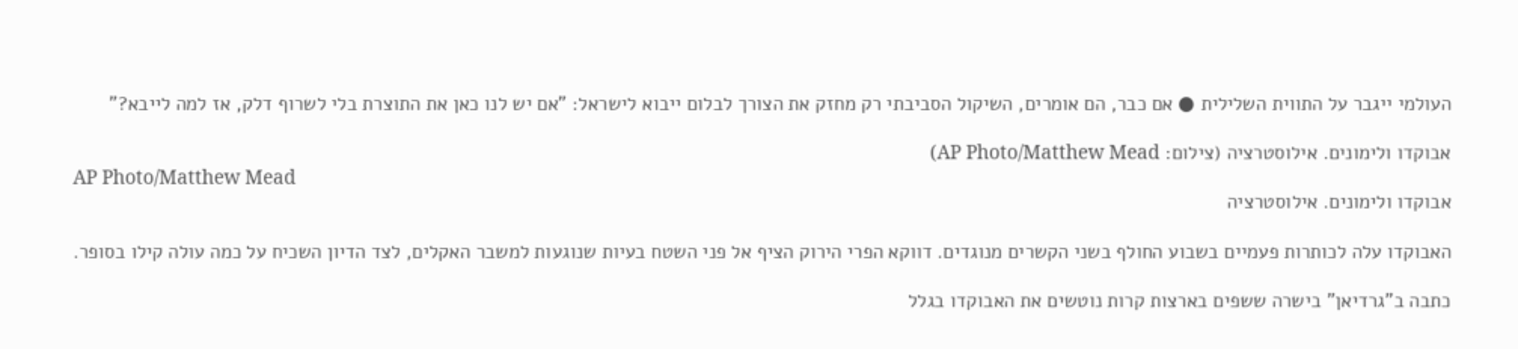העולמי ייגבר על התווית השלילית ● אם כבר, הם אומרים, השיקול הסביבתי רק מחזק את הצורך לבלום ייבוא לישראל: "אם יש לנו כאן את התוצרת בלי לשרוף דלק, אז למה לייבא?"

אבוקדו ולימונים. אילוסטרציה (צילום: AP Photo/Matthew Mead)
AP Photo/Matthew Mead
אבוקדו ולימונים. אילוסטרציה

האבוקדו עלה לכותרות פעמיים בשבוע החולף בשני הקשרים מנוגדים. דווקא הפרי הירוק הציף אל פני השטח בעיות שנוגעות למשבר האקלים, לצד הדיון השכיח על כמה עולה קילו בסופר.

כתבה ב"גרדיאן" בישרה ששפים בארצות קרות נוטשים את האבוקדו בגלל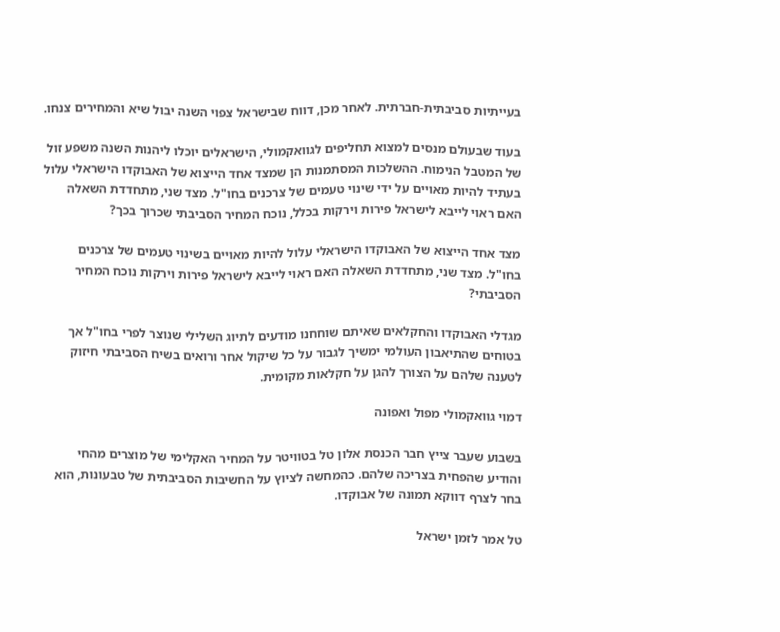בעייתיות סביבתית-חברתית. לאחר מכן, דווח שבישראל צפוי השנה יבול שיא והמחירים צנחו.

בעוד שבעולם מנסים למצוא תחליפים לגוואקמולי, הישראלים יוכלו ליהנות השנה משפע זול של המטבל הנימוח. ההשלכות המסתמנות הן שמצד אחד הייצוא של האבוקדו הישראלי עלול בעתיד להיות מאויים על ידי שינוי טעמים של צרכנים בחו"ל. מצד שני, מתחדדת השאלה האם ראוי לייבא לישראל פירות וירקות בכלל, נוכח המחיר הסביבתי שכרוך בכך?

מצד אחד הייצוא של האבוקדו הישראלי עלול להיות מאויים בשינוי טעמים של צרכנים בחו"ל. מצד שני, מתחדדת השאלה האם ראוי לייבא לישראל פירות וירקות נוכח המחיר הסביבתי?

מגדלי האבוקדו והחקלאים שאיתם שוחחנו מודעים לתיוג השלילי שנוצר לפרי בחו"ל אך בטוחים שהתיאבון העולמי ימשיך לגבור על כל שיקול אחר ורואים בשיח הסביבתי חיזוק לטענה שלהם על הצורך להגן על חקלאות מקומית.

דמוי גוואקמולי מפול ואפונה

בשבוע שעבר צייץ חבר הכנסת אלון טל בטוויטר על המחיר האקלימי של מוצרים מהחי והודיע שהפחית בצריכה שלהם. כהמחשה לציוץ על החשיבות הסביבתית של טבעונות, הוא בחר לצרף דווקא תמונה של אבוקדו.

טל אמר לזמן ישראל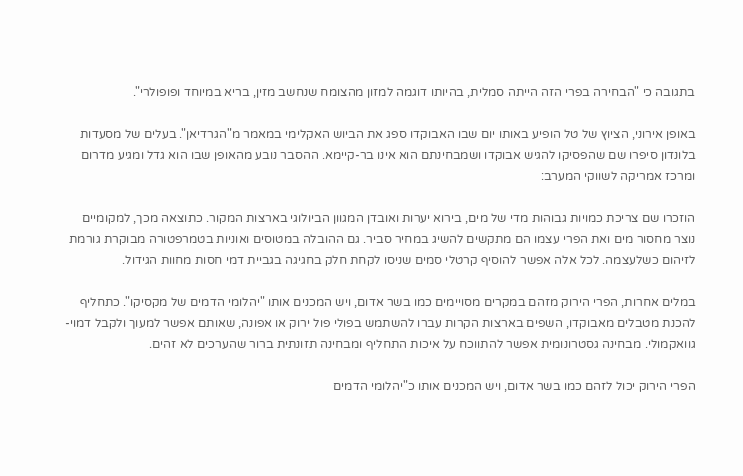בתגובה כי "הבחירה בפרי הזה הייתה סמלית, בהיותו דוגמה למזון מהצומח שנחשב מזין, בריא במיוחד ופופולרי".

באופן אירוני, הציוץ של טל הופיע באותו יום שבו האבוקדו ספג את הביוש האקלימי במאמר מ"הגרדיאן". בעלים של מסעדות בלונדון סיפרו שם שהפסיקו להגיש אבוקדו ושמבחינתם הוא אינו בר-קיימא. ההסבר נובע מהאופן שבו הוא גדל ומגיע מדרום ומרכז אמריקה לשווקי המערב:

הוזכרו שם צריכת כמויות גבוהות מדי של מים, בירוא יערות ואובדן המגוון הביולוגי בארצות המקור. כתוצאה מכך, למקומיים נוצר מחסור מים ואת הפרי עצמו הם מתקשים להשיג במחיר סביר. גם ההובלה במטוסים ואוניות בטמרפטורה מבוקרת גורמת לזיהום כשלעצמה. לכל אלה אפשר להוסיף קרטלי סמים שניסו לקחת חלק בחגיגה בגביית דמי חסות מחוות הגידול.

במלים אחרות, הפרי הירוק מזהם במקרים מסויימים כמו בשר אדום, ויש המכנים אותו "יהלומי הדמים של מקסיקו". כתחליף להכנת מטבלים מאבוקדו, השפים בארצות הקרות עברו להשתמש בפולי פול ירוק או אפונה, שאותם אפשר למעוך ולקבל דמוי-גוואקמולי. מבחינה גסטרונומית אפשר להתווכח על איכות התחליף ומבחינה תזונתית ברור שהערכים לא זהים.

הפרי הירוק יכול לזהם כמו בשר אדום, ויש המכנים אותו כ"יהלומי הדמים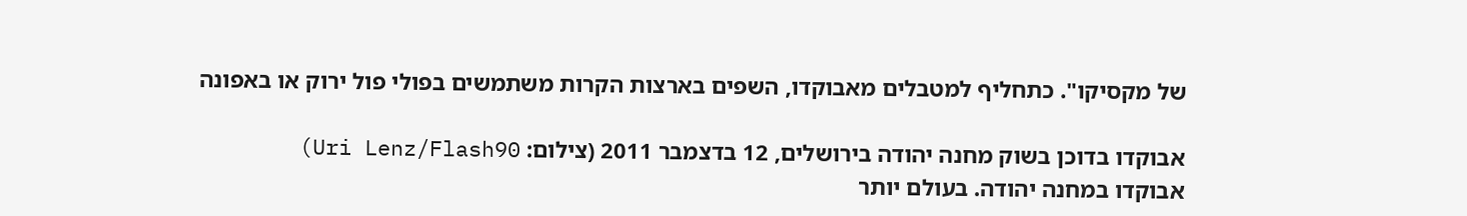של מקסיקו". כתחליף למטבלים מאבוקדו, השפים בארצות הקרות משתמשים בפולי פול ירוק או באפונה

אבוקדו בדוכן בשוק מחנה יהודה בירושלים, 12 בדצמבר 2011 (צילום: Uri Lenz/Flash90)
אבוקדו במחנה יהודה. בעולם יותר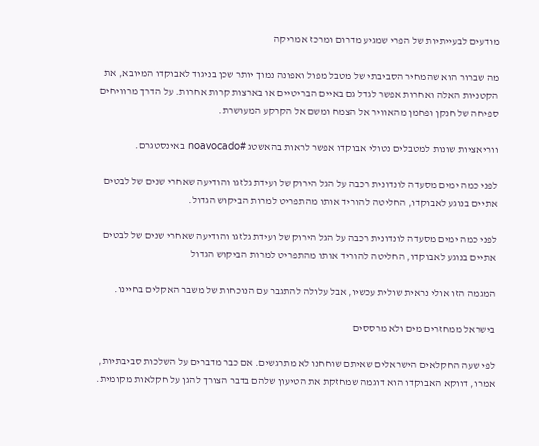מודעים לבעייתיות של הפרי שמגיע מדרום ומרכז אמריקה

מה שברור הוא שהמחיר הסביבתי של מטבל מפול ואפונה נמוך יותר שכן בניגוד לאבוקדו המיובא, את הקטניות האלה ואחרות אפשר לגדל גם באיים הבריטיים או בארצות קרות אחרות. על הדרך מרוויחים ספיחה של חנקן ופחמן מהאוויר אל הצמח ומשם אל הקרקע המעושרת.

ווריאציות שונות למטבלים נטולי אבוקדו אפשר לראות בהאשטג #noavocado באינסטגרם.

לפני כמה ימים מסעדה לונדונית רכבה על הגל הירוק של ועידת גלזגו והודיעה שאחרי שנים של לבטים אתיים בנוגע לאבוקדו, החליטה להוריד אותו מהתפריט למרות הביקוש הגדול.

לפני כמה ימים מסעדה לונדונית רכבה על הגל הירוק של ועידת גלזגו והודיעה שאחרי שנים של לבטים אתיים בנוגע לאבוקדו, החליטה להוריד אותו מהתפריט למרות הביקוש הגדול

המגמה הזו אולי נראית שולית עכשיו, אבל עלולה להתגבר עם הנוכחות של משבר האקלים בחיינו.

בישראל ממחזרים מים ולא מרססים

לפי שעה החקלאים הישראלים שאיתם שוחחנו לא מתרגשים. אם כבר מדברים על השלכות סביבתיות, אמרו, דווקא האבוקדו הוא דוגמה שמחזקת את הטיעון שלהם בדבר הצורך להגן על חקלאות מקומית.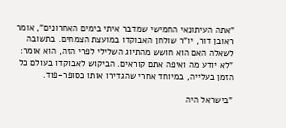"אתה העיתונאי החמישי שמדבר איתי בימים האחרונים", אומר ראובן דור, יו"ר שולחן האבוקדו במועצת הצמחים. בתשובה לשאלה האם הוא חושש מהתיוג השלילי לפרי הזה, הוא אומר: "לא יודע מה ואיפה אתם קוראים. הביקוש לאבוקדו בעולם כל הזמן בעלייה, במיוחד אחרי שהגדירו אותו כסופר-פוד.

"בישראל היה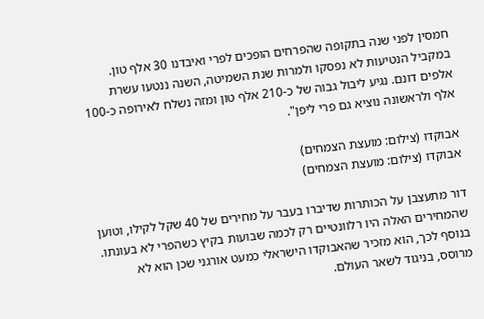חמסין לפני שנה בתקופה שהפרחים הופכים לפרי ואיבדנו 30 אלף טון. במקביל הנטיעות לא נפסקו ולמרות שנת השמיטה, השנה ננטעו עשרת אלפים דונם. נגיע ליבול גבוה של כ-210 אלף טון ומזה נשלח לאירופה כ-100 אלף ולראשונה נוציא גם פרי ליפן".

אבוקדו (צילום: מועצת הצמחים)
אבוקדו (צילום: מועצת הצמחים)

דור מתעצבן על הכותרות שדיברו בעבר על מחירים של 40 שקל לקילו, וטוען שהמחירים האלה היו רלוונטיים רק לכמה שבועות בקיץ כשהפרי לא בעונתו. בנוסף לכך, הוא מזכיר שהאבוקדו הישראלי כמעט אורגני שכן הוא לא מרוסס, בניגוד לשאר העולם.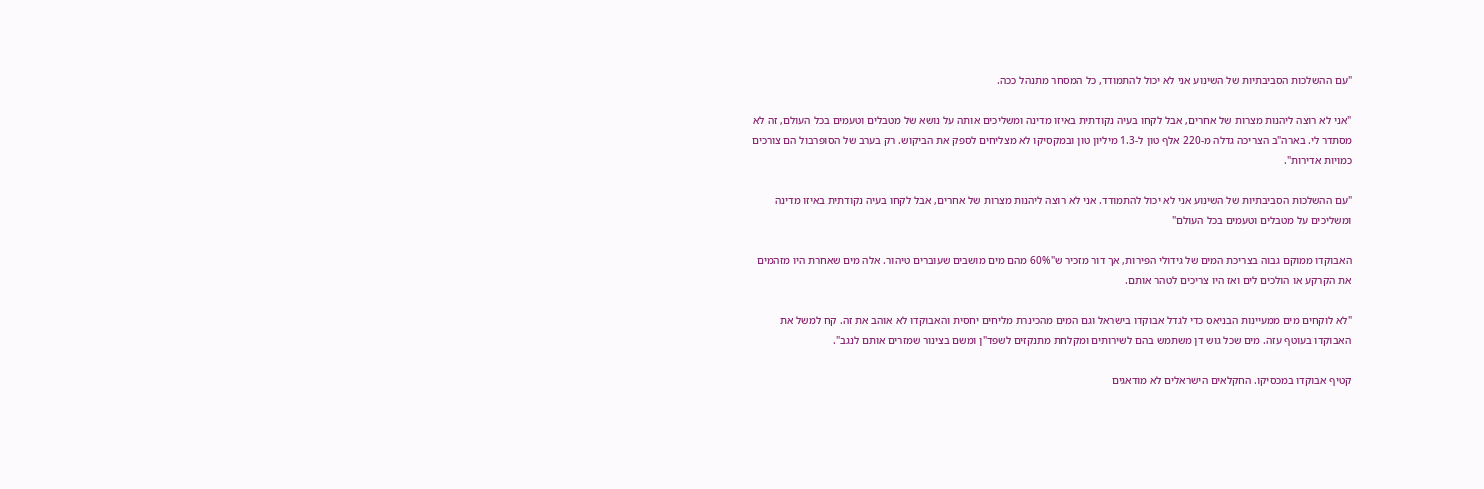"עם ההשלכות הסביבתיות של השינוע אני לא יכול להתמודד, כל המסחר מתנהל ככה.

"אני לא רוצה ליהנות מצרות של אחרים, אבל לקחו בעיה נקודתית באיזו מדינה ומשליכים אותה על נושא של מטבלים וטעמים בכל העולם, זה לא מסתדר לי. בארה"ב הצריכה גדלה מ-220 אלף טון ל-1.3 מיליון טון ובמקסיקו לא מצליחים לספק את הביקוש. רק בערב של הסופרבול הם צורכים כמויות אדירות".

"עם ההשלכות הסביבתיות של השינוע אני לא יכול להתמודד. אני לא רוצה ליהנות מצרות של אחרים, אבל לקחו בעיה נקודתית באיזו מדינה ומשליכים על מטבלים וטעמים בכל העולם"

האבוקדו ממוקם גבוה בצריכת המים של גידולי הפירות, אך דור מזכיר ש"60% מהם מים מושבים שעוברים טיהור. אלה מים שאחרת היו מזהמים את הקרקע או הולכים לים ואז היו צריכים לטהר אותם.

"לא לוקחים מים ממעיינות הבניאס כדי לגדל אבוקדו בישראל וגם המים מהכינרת מליחים יחסית והאבוקדו לא אוהב את זה. קח למשל את האבוקדו בעוטף עזה. מים שכל גוש דן משתמש בהם לשירותים ומקלחת מתנקזים לשפד"ן ומשם בצינור שמזרים אותם לנגב".

קטיף אבוקדו במכסיקו. החקלאים הישראלים לא מודאגים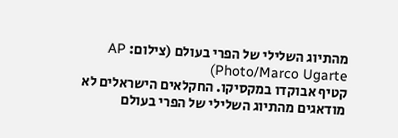מהתיוג השלילי של הפרי בעולם (צילום: AP Photo/Marco Ugarte)
קטיף אבוקדו במקסיקו. החקלאים הישראלים לא מודאגים מהתיוג השלילי של הפרי בעולם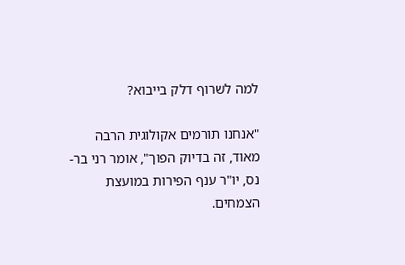למה לשרוף דלק בייבוא?

"אנחנו תורמים אקולוגית הרבה מאוד, זה בדיוק הפוך", אומר רני בר-נס, יו"ר ענף הפירות במועצת הצמחים.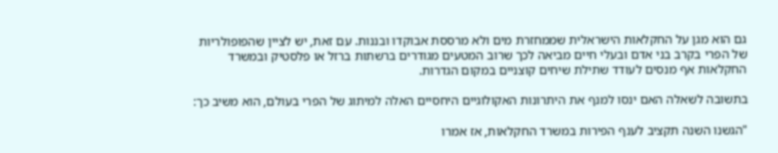גם הוא מגן על החקלאות הישראלית שממחזרת מים ולא מרססת אבוקדו ובננות. עם זאת, יש לציין שהפופולריות של הפרי בקרב בני אדם ובעלי חיים מביאה לכך שרוב המטעים מגודרים ברשתות ברזל או פלסטיק ובמשרד החקלאות אף מנסים לעודד שתילת שיחים קוצניים במקום הגדרות.

בתשובה לשאלה האם ינסו למנף את היתרונות האקולוגיים היחסיים האלה למיתוג של הפרי בעולם, הוא משיב כך:

"הגשנו השנה תקציב לענף הפירות במשרד החקלאות, אז אמרו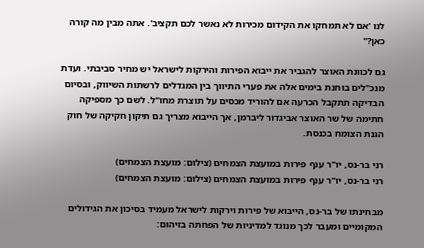לנו 'אם לא תמחקו את הקידום מכירות לא נאשר לכם תקציב'. אתה מבין מה קורה כאן?"

גם לכוונת האוצר להגביר את ייבוא הפירות והירקות לישראל יש מחיר סביבתי. ועדת מנכ"לים בוחנת בימים אלה את פערי התיווך בין המגדלים לרשתות השיווק, ובסיום הבדיקה תתקבל הכרעה אם להוריד מכסים על תוצרת מחו"ל. לשם כך מספיקה חתימה של שר האוצר אביגדור ליברמן, אך הייבוא מצריך גם תיקון חקיקה של חוק הגנת הצומח בכנסת.

רני בר-נס, יו"ר ענף פירות במועצת הצמחים (צילום: מועצת הצמחים)
רני בר-נס, יו"ר ענף פירות במועצת הצמחים (צילום: מועצת הצמחים)

מבחינתו של בר-נס, הייבוא של פירות וירקות לישראל מעמיד בסיכון את הגידולים המקומיים ומעבר לכך מנוגד למדיניות של הפחתה בזיהום: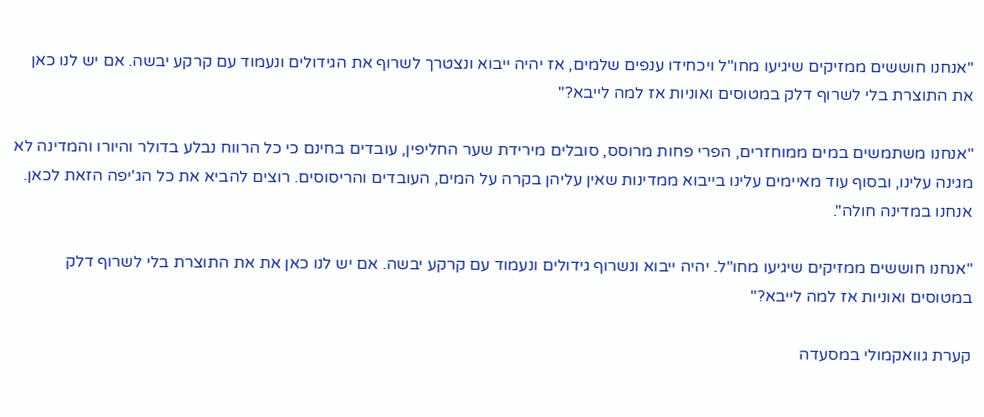"אנחנו חוששים ממזיקים שיגיעו מחו"ל ויכחידו ענפים שלמים, אז יהיה ייבוא ונצטרך לשרוף את הגידולים ונעמוד עם קרקע יבשה. אם יש לנו כאן את התוצרת בלי לשרוף דלק במטוסים ואוניות אז למה לייבא?"

"אנחנו משתמשים במים ממוחזרים, הפרי פחות מרוסס, סובלים מירידת שער החליפין, עובדים בחינם כי כל הרווח נבלע בדולר והיורו והמדינה לא מגינה עלינו, ובסוף עוד מאיימים עלינו בייבוא ממדינות שאין עליהן בקרה על המים, העובדים והריסוסים. רוצים להביא את כל הג'יפה הזאת לכאן. אנחנו במדינה חולה".

"אנחנו חוששים ממזיקים שיגיעו מחו"ל. יהיה ייבוא ונשרוף גידולים ונעמוד עם קרקע יבשה. אם יש לנו כאן את את התוצרת בלי לשרוף דלק במטוסים ואוניות אז למה לייבא?"

קערת גוואקמולי במסעדה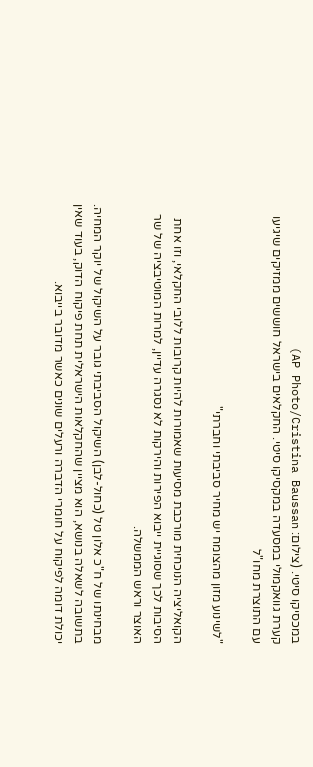במכסיקו סיטי. (צילום: AP Photo/Cristina Baussan)
קערת גוואקמולי במסעדה במקסיקו סיטי. החקלאים בישראל חוששים ממזיקים שיגיעו עם התוצרת מחו"ל

"לשינוע מזון מהצומח יש מחיר סביבתי וחברתי"

הקואליציה הנוכחית מורכבת מסיעות שאמורות להיות קרובות ללובי החקלאי, וזו אחת הסיבות לכך שסוגיית ייבוא הפירות והירקות לא נסגרה עדיין, למרות המוטיבציה של שר האוצר וראש הממשלה.

מבחינתו של ח"כ אלון טל (כחול-לבן) השיקול הסביבתי גובר על השיקול של יוקר המחיה. בתשובה לשאלה בנושא, הוא מציין שהחקלאות הישראלית תחת פיקוח הדוק, בעוד שאין יכולת דומה לפיקוח על חומרי הדברה ורעלים שונים כאשר מדובר בייבוא.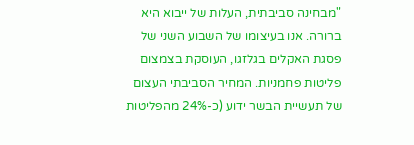"מבחינה סביבתית, העלות של ייבוא היא ברורה. אנו בעיצומו של השבוע השני של פסגת האקלים בגלזגו, העוסקת בצמצום פליטות פחמניות. המחיר הסביבתי העצום של תעשיית הבשר ידוע (כ-24% מהפליטות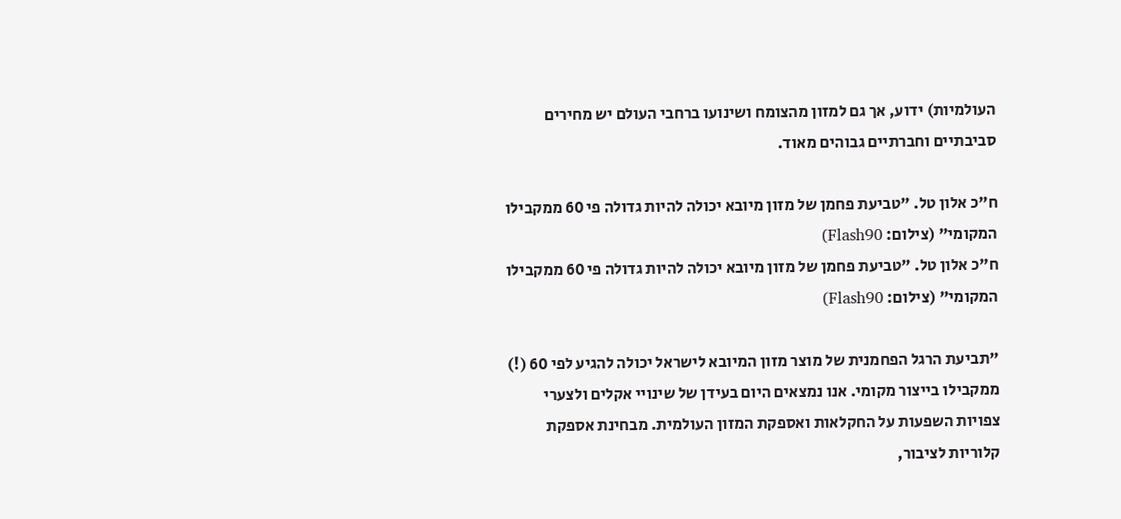העולמיות) ידוע, אך גם למזון מהצומח ושינועו ברחבי העולם יש מחירים סביבתיים וחברתיים גבוהים מאוד.

ח"כ אלון טל. "טביעת פחמן של מזון מיובא יכולה להיות גדולה פי 60 ממקבילו המקומי" (צילום: Flash90)
ח"כ אלון טל. "טביעת פחמן של מזון מיובא יכולה להיות גדולה פי 60 ממקבילו המקומי" (צילום: Flash90)

"תביעת הרגל הפחמנית של מוצר מזון המיובא לישראל יכולה להגיע לפי 60 (!) ממקבילו בייצור מקומי. אנו נמצאים היום בעידן של שינויי אקלים ולצערי צפויות השפעות על החקלאות ואספקת המזון העולמית. מבחינת אספקת קלוריות לציבור,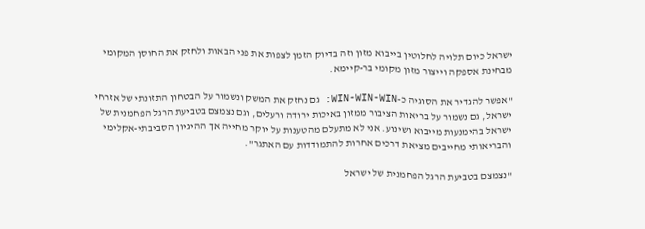ישראל כיום תלויה לחלוטין בייבוא מזון וזה בדיוק הזמן לצפות את פני הבאות ולחזק את החוסן המקומי מבחינת אספקה וייצור מזון מקומי בר-קיימא.

"אפשר להגדיר את הסוגיה כ-WIN-WIN-WIN: גם נחזק את המשק ונשמור על הבטחון התזונתי של אזרחי ישראל, גם נשמור על בריאות הציבור ממזון באיכות ירודה ורעלים, וגם נצמצם בטביעת הרגל הפחמנית של ישראל בהימנעות מייבוא ושינוע. אני לא מתעלם מהטענות על יוקר מחייה אך ההיגיון הסביבתי-אקלימי והבריאותי מחייבים מציאת דרכים אחרות להתמודדות עם האתגר".

"נצמצם בטביעת הרגל הפחמנית של ישראל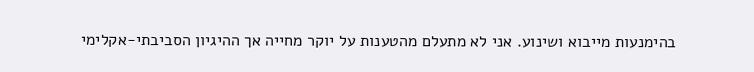בהימנעות מייבוא ושינוע. אני לא מתעלם מהטענות על יוקר מחייה אך ההיגיון הסביבתי-אקלימי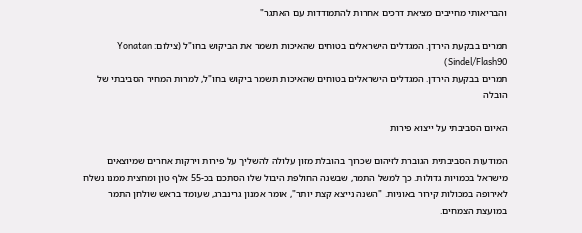והבריאותי מחייבים מציאת דרכים אחרות להתמודדות עם האתגר"

תמרים בבקעת הירדן. המגדלים הישראלים בטוחים שהאיכות תשמר את הביקוש בחו"ל (צילום: Yonatan Sindel/Flash90)
תמרים בבקעת הירדן. המגדלים הישראלים בטוחים שהאיכות תשמר ביקוש בחו"ל, למרות המחיר הסביבתי של הובלה

האיום הסביבתי על ייצוא פירות

המודעות הסביבתית הגוברת לזיהום שכרוך בהובלת מזון עלולה להשליך על פירות וירקות אחרים שמיוצאים מישראל בכמויות גדולות. כך למשל התמר, שבשנה החולפת היבול שלו הסתכם בכ-55 אלף טון ומחצית ממנו נשלח לאירופה במכולות קירור באוניות. "השנה נייצא קצת יותר", אומר אמנון גרינברג, שעומד בראש שולחן התמר במועצת הצמחים.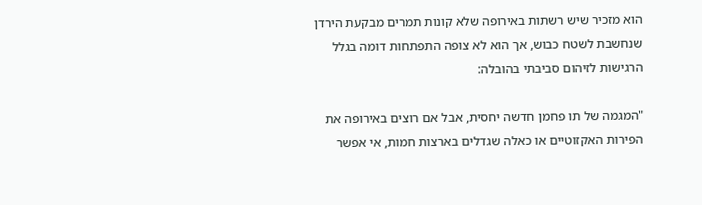הוא מזכיר שיש רשתות באירופה שלא קונות תמרים מבקעת הירדן שנחשבת לשטח כבוש, אך הוא לא צופה התפתחות דומה בגלל הרגישות לזיהום סביבתי בהובלה:

"המגמה של תו פחמן חדשה יחסית, אבל אם רוצים באירופה את הפירות האקזוטיים או כאלה שגדלים בארצות חמות, אי אפשר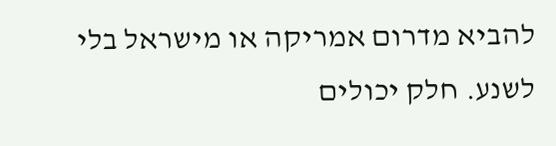להביא מדרום אמריקה או מישראל בלי לשנע. חלק יכולים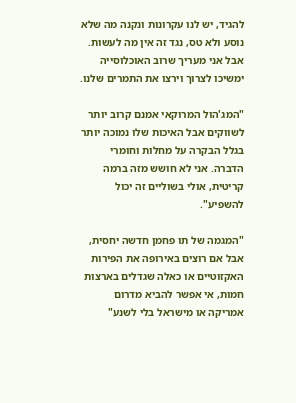להגיד, יש לנו עקרונות ונקנה מה שלא נוסע ולא טס, נגד זה אין מה לעשות. אבל אני מעריך שרוב האוכלוסייה ימשיכו לצרוך וירצו את התמרים שלנו.

"המג'הול המרוקאי אמנם קרוב יותר לשווקים אבל האיכות שלו נמוכה יותר בגלל הבקרה על מחלות וחומרי הדברה. אני לא חושש מזה ברמה קריטית, אולי בשוליים זה יכול להשפיע".

"המגמה של תו פחמן חדשה יחסית, אבל אם רוצים באירופה את הפירות האקזוטיים או כאלה שגדלים בארצות חמות, אי אפשר להביא מדרום אמריקה או מישראל בלי לשנע"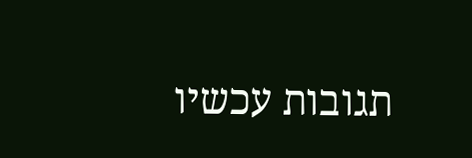תגובות עכשיו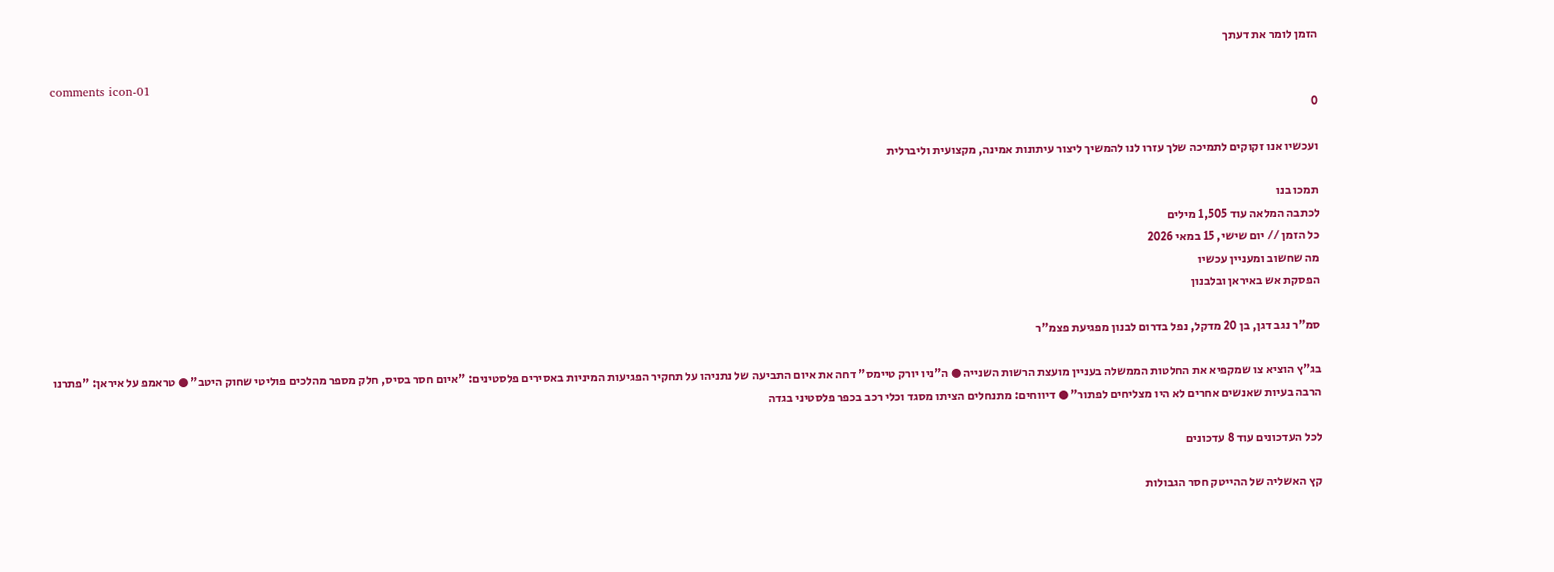הזמן לומר את דעתך

comments icon-01
0

ועכשיו אנו זקוקים לתמיכה שלך עזרו לנו להמשיך ליצור עיתונות אמינה, מקצועית וליברלית

תמכו בנו
לכתבה המלאה עוד 1,505 מילים
כל הזמן // יום שישי, 15 במאי 2026
מה שחשוב ומעניין עכשיו
הפסקת אש באיראן ובלבנון

סמ"ר נגב דגן, בן 20 מדקל, נפל בדרום לבנון מפגיעת פצמ"ר

בג"ץ הוציא צו שמקפיא את החלטות הממשלה בעניין מועצת הרשות השנייה ● ה"ניו יורק טיימס" דחה את איום התביעה של נתניהו על תחקיר הפגיעות המיניות באסירים פלסטינים: "איום חסר בסיס, חלק מספר מהלכים פוליטי שחוק היטב" ● טראמפ על איראן: "פתרנו הרבה בעיות שאנשים אחרים לא היו מצליחים לפתור" ● דיווחים: מתנחלים הציתו מסגד וכלי רכב בכפר פלסטיני בגדה

לכל העדכונים עוד 8 עדכונים

קץ האשליה של ההייטק חסר הגבולות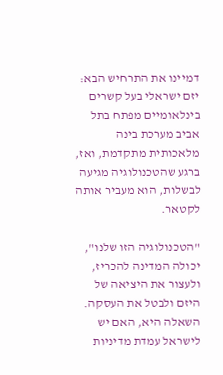דמיינו את התרחיש הבא: יזם ישראלי בעל קשרים בינלאומיים מפתח בתל אביב מערכת בינה מלאכותית מתקדמת, ואז, ברגע שהטכנולוגיה מגיעה לבשלות, הוא מעביר אותה לקטאר.

"הטכנולוגיה הזו שלנו", יכולה המדינה להכריז, ולעצור את היציאה של היזם ולבטל את העסקה. השאלה היא, האם יש לישראל עמדת מדיניות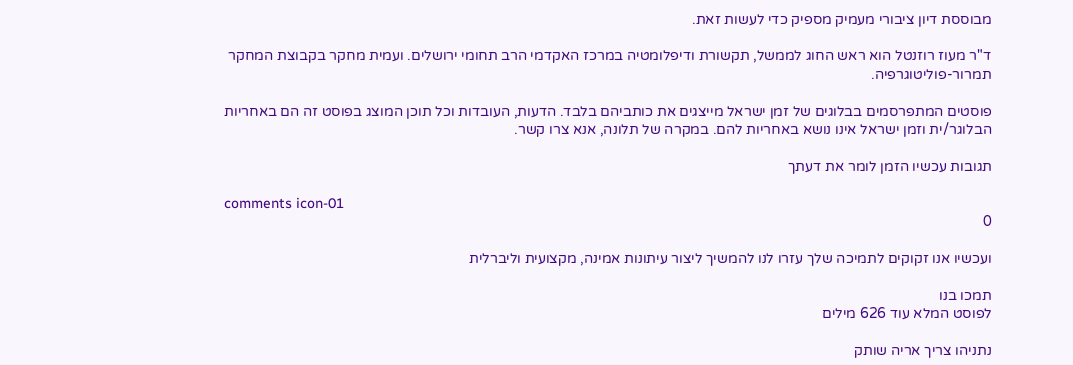מבוססת דיון ציבורי מעמיק מספיק כדי לעשות זאת.

ד"ר מעוז רוזנטל הוא ראש החוג לממשל, תקשורת ודיפלומטיה במרכז האקדמי הרב תחומי ירושלים. ועמית מחקר בקבוצת המחקר תמרור-פוליטוגרפיה.

פוסטים המתפרסמים בבלוגים של זמן ישראל מייצגים את כותביהם בלבד. הדעות, העובדות וכל תוכן המוצג בפוסט זה הם באחריות הבלוגר/ית וזמן ישראל אינו נושא באחריות להם. במקרה של תלונה, אנא צרו קשר.

תגובות עכשיו הזמן לומר את דעתך

comments icon-01
0

ועכשיו אנו זקוקים לתמיכה שלך עזרו לנו להמשיך ליצור עיתונות אמינה, מקצועית וליברלית

תמכו בנו
לפוסט המלא עוד 626 מילים

נתניהו צריך אריה שותק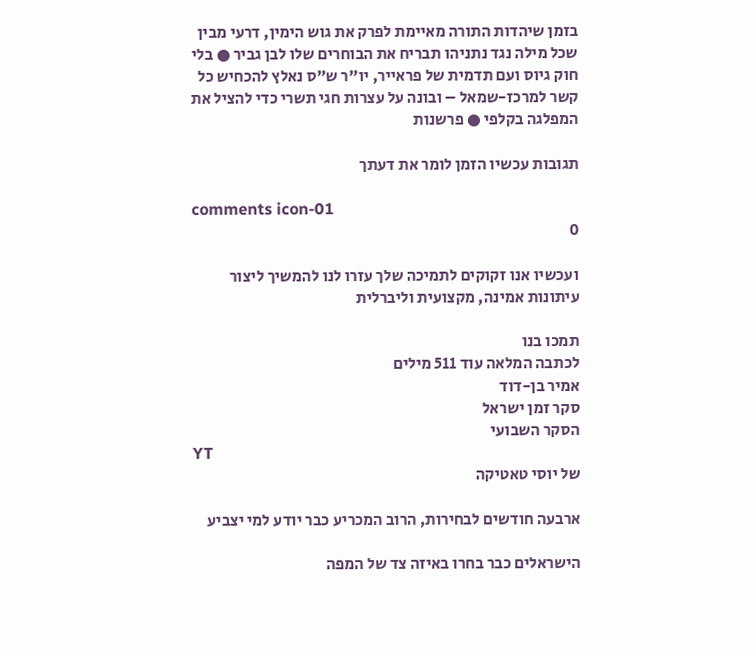בזמן שיהדות התורה מאיימת לפרק את גוש הימין, דרעי מבין שכל מילה נגד נתניהו תבריח את הבוחרים שלו לבן גביר ● בלי חוק גיוס ועם תדמית של פראייר, יו"ר ש"ס נאלץ להכחיש כל קשר למרכז-שמאל – ובונה על עצרות חגי תשרי כדי להציל את המפלגה בקלפי ● פרשנות

תגובות עכשיו הזמן לומר את דעתך

comments icon-01
0

ועכשיו אנו זקוקים לתמיכה שלך עזרו לנו להמשיך ליצור עיתונות אמינה, מקצועית וליברלית

תמכו בנו
לכתבה המלאה עוד 511 מילים
אמיר בן-דוד
סקר זמן ישראל
הסקר השבועי
YT
של יוסי טאטיקה

ארבעה חודשים לבחירות, הרוב המכריע כבר יודע למי יצביע

הישראלים כבר בחרו באיזה צד של המפה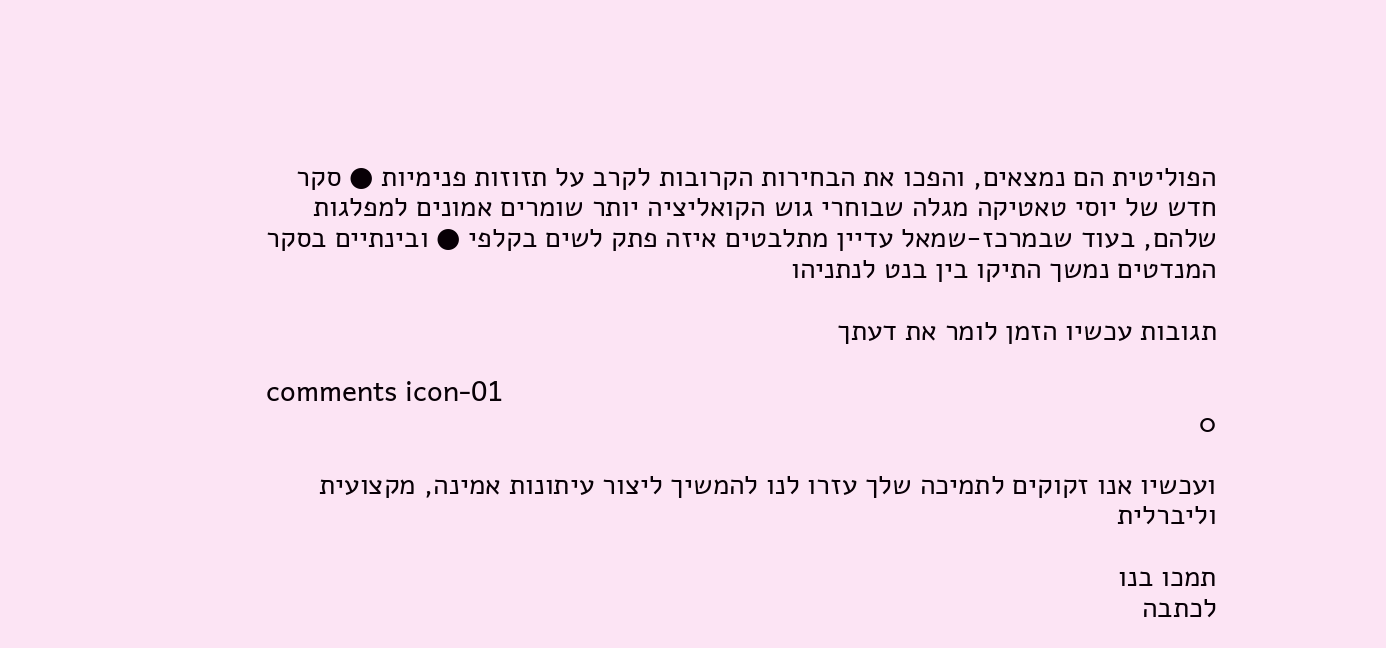הפוליטית הם נמצאים, והפכו את הבחירות הקרובות לקרב על תזוזות פנימיות ● סקר חדש של יוסי טאטיקה מגלה שבוחרי גוש הקואליציה יותר שומרים אמונים למפלגות שלהם, בעוד שבמרכז-שמאל עדיין מתלבטים איזה פתק לשים בקלפי ● ובינתיים בסקר המנדטים נמשך התיקו בין בנט לנתניהו

תגובות עכשיו הזמן לומר את דעתך

comments icon-01
0

ועכשיו אנו זקוקים לתמיכה שלך עזרו לנו להמשיך ליצור עיתונות אמינה, מקצועית וליברלית

תמכו בנו
לכתבה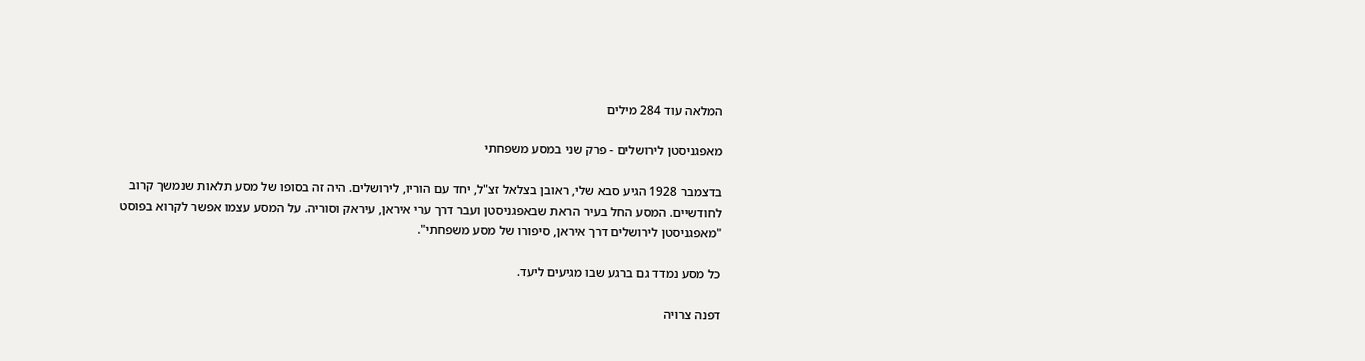המלאה עוד 284 מילים

מאפגניסטן לירושלים - פרק שני במסע משפחתי

בדצמבר 1928 הגיע סבא שלי, ראובן בצלאל זצ"ל, יחד עם הוריו, לירושלים. היה זה בסופו של מסע תלאות שנמשך קרוב לחודשיים. המסע החל בעיר הראת שבאפגניסטן ועבר דרך ערי איראן, עיראק וסוריה. על המסע עצמו אפשר לקרוא בפוסט "מאפגניסטן לירושלים דרך איראן, סיפורו של מסע משפחתי".

כל מסע נמדד גם ברגע שבו מגיעים ליעד.

דפנה צרויה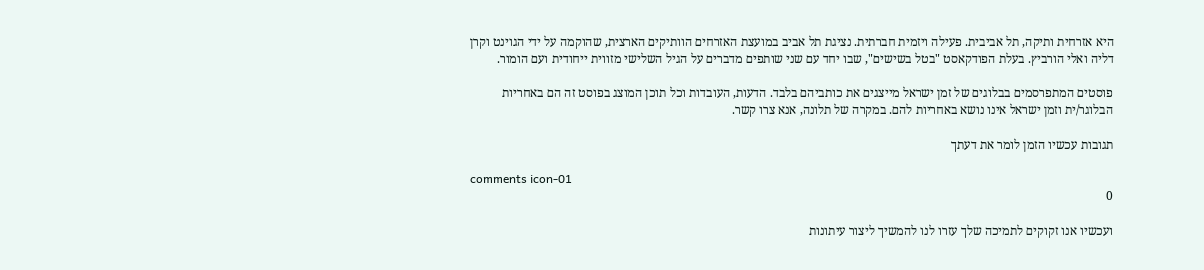היא אזרחית ותיקה, תל אביבית. פעילה ויזמית חברתית. נציגת תל אביב במועצת האזרחים הוותיקים הארצית, שהוקמה על ידי הגוינט וקרן דליה ואלי הורביץ. בעלת הפודקאסט "בטל בשישים", שבו יחד עם שני שותפים מדברים על הגיל השלישי מזווית ייחודית ועם הומור.

פוסטים המתפרסמים בבלוגים של זמן ישראל מייצגים את כותביהם בלבד. הדעות, העובדות וכל תוכן המוצג בפוסט זה הם באחריות הבלוגר/ית וזמן ישראל אינו נושא באחריות להם. במקרה של תלונה, אנא צרו קשר.

תגובות עכשיו הזמן לומר את דעתך

comments icon-01
0

ועכשיו אנו זקוקים לתמיכה שלך עזרו לנו להמשיך ליצור עיתונות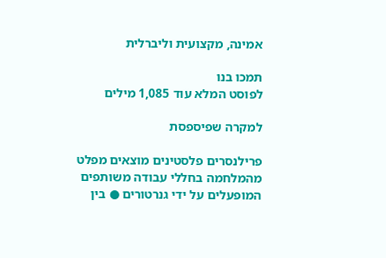אמינה, מקצועית וליברלית

תמכו בנו
לפוסט המלא עוד 1,085 מילים

למקרה שפיספסת

פרילנסרים פלסטינים מוצאים מפלט מהמלחמה בחללי עבודה משותפים המופעלים על ידי גנרטורים ● בין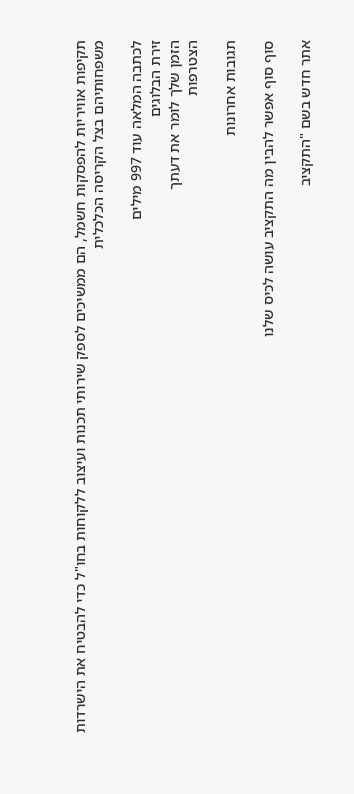תקיפות אוויריות להפסקות חשמל, הם ממשיכים לספק שירותי תכנות ועיצוב ללקוחות בחו"ל כדי להבטיח את הישרדות משפחותיהם בצל הקריסה הכלכלית

לכתבה המלאה עוד 997 מילים
זירת הבלוגים
הזמן שלך לומר את דעתך
הצטרפות

תגובות אחרונות

סוף סוף אפשר להבין מה התקציב עושה לכיס שלנו

אתר חדש בשם "התקציב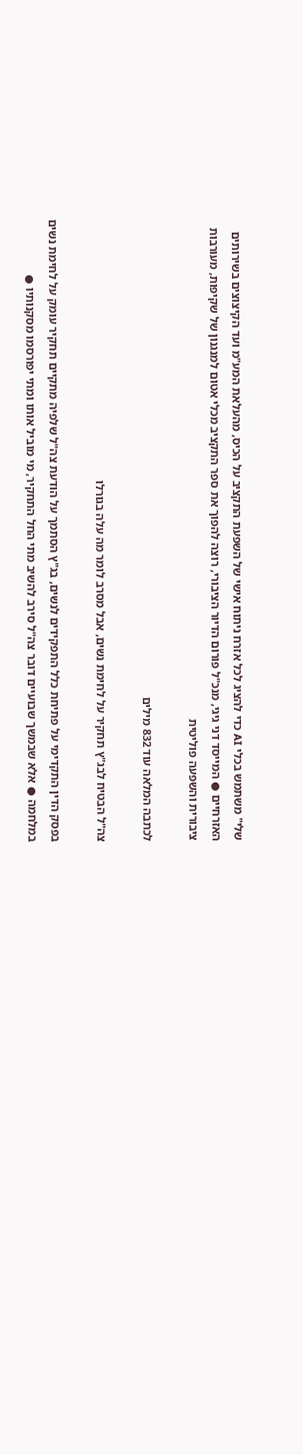שלי" משתמש בכלי AI כדי להציג לכל אזרח ניתוח אישי של השפעת התקציב על הכיס, מהעלאת המע"מ ועד הקיצוצים בשירותים האזרחיים ● המייסד דני גיגי, מנכ"ל פורום הדיור הציבורי, רוצה להפוך את ספר התקציב מכלי אטום למנגנון של שקיפות, מעורבות ציבורית והשפעה פוליטית

לכתבה המלאה עוד 832 מילים

צה"ל הבטיח לבג"ץ תחקיר על לחימת נשים, אבל מסרב לומר מה עלה בגורלו

בפסק הדין התקדימי על פתיחת כלל התפקידים לנשים, בג"ץ הסתמך על הודעת צה"ל שלפיה מתקיים תחקיר עומק על לחימת נשים במלחמה ● אלא שבמשך שבועיים דובר צה"ל סירב להשיב מתי החל התחקיר, מי מוביל אותו ומתי יפורסמו מסקנותיו ●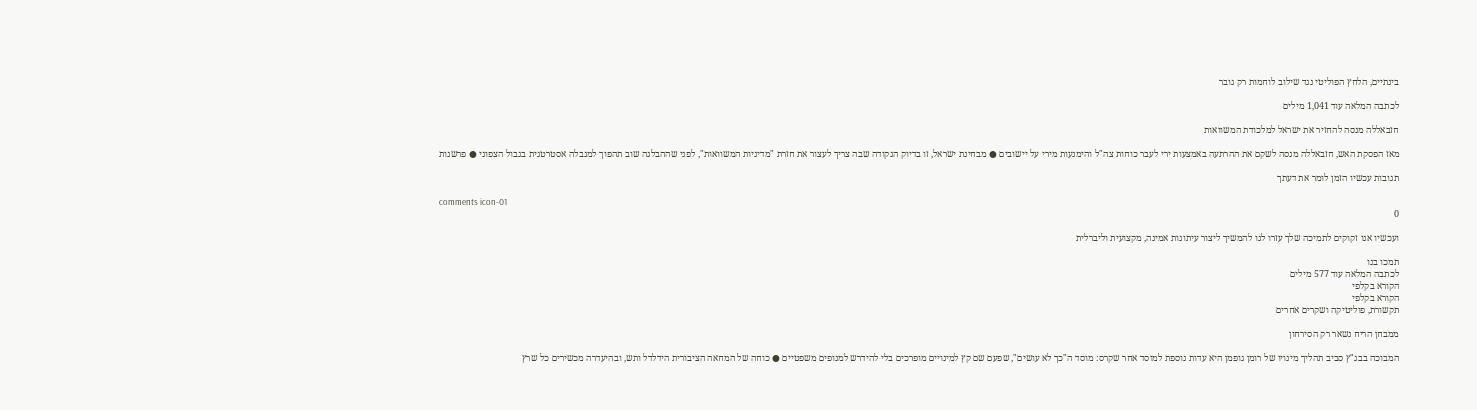בינתיים, הלחץ הפוליטי נגד שילוב לוחמות רק גובר

לכתבה המלאה עוד 1,041 מילים

חזבאללה מנסה להחזיר את ישראל למלכודת המשוואות

מאז הפסקת האש, חזבאללה מנסה לשקם את ההרתעה באמצעות ירי לעבר כוחות צה"ל והימנעות מירי על יישובים ● מבחינת ישראל, זו בדיוק הנקודה שבה צריך לעצור את חזרת "מדיניות המשוואות", לפני שההבלגה שוב תהפוך למגבלה אסטרטגית בגבול הצפוני ● פרשנות

תגובות עכשיו הזמן לומר את דעתך

comments icon-01
0

ועכשיו אנו זקוקים לתמיכה שלך עזרו לנו להמשיך ליצור עיתונות אמינה, מקצועית וליברלית

תמכו בנו
לכתבה המלאה עוד 577 מילים
הקורא בקלפי
הקורא בקלפי
תקשורת, פוליטיקה ושקרים אחרים

ממבחן הריח נשאר רק הסירחון

המבוכה בבג"ץ סביב תהליך מינויו של רומן גופמן היא עדות נוספת למוסד אחר שקרס: מוסד ה"כך לא עושים", שפעם שם קץ למינויים מופרכים בלי להידרש למנופים משפטיים ● כוחה של המחאה הציבורית הידלדל ותש, ובהיעדרה מכשירים כל שרץ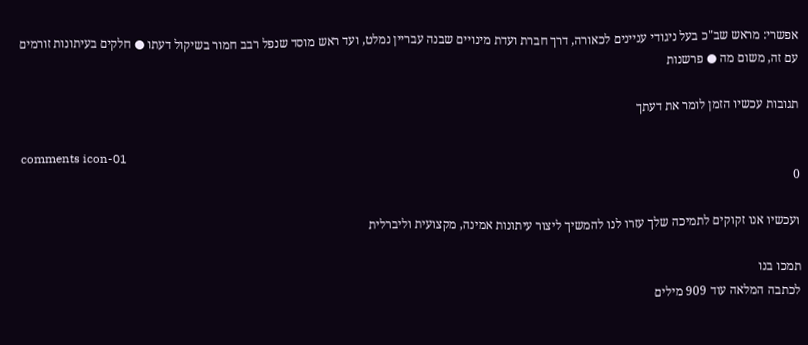אפשרי: מראש שב"כ בעל ניגודי עניינים לכאורה, דרך חברת ועדת מינויים שבנה עבריין נמלט, ועד ראש מוסד שנפל רבב חמור בשיקול דעתו ● חלקים בעיתונות זורמים עם זה, משום מה ● פרשנות

תגובות עכשיו הזמן לומר את דעתך

comments icon-01
0

ועכשיו אנו זקוקים לתמיכה שלך עזרו לנו להמשיך ליצור עיתונות אמינה, מקצועית וליברלית

תמכו בנו
לכתבה המלאה עוד 909 מילים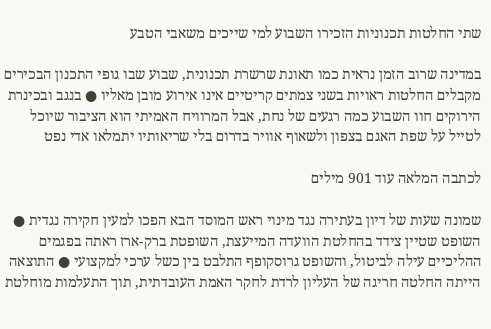שתי החלטות תכנוניות הזכירו השבוע למי שייכים משאבי הטבע

במדינה שרוב הזמן נראית כמו תאונת שרשרת תכנונית, שבוע שבו גופי התכנון הבכירים מקבלים החלטות ראויות בשני צמתים קריטיים אינו אירוע מובן מאליו ● בנגב ובכינרת הירוקים חוו השבוע כמה רגעים של נחת, אבל המרוויח האמיתי הוא הציבור שיוכל לטייל על שפת האגם בצפון ולשאוף אוויר בדרום בלי שריאותיו יתמלאו אדי נפט

לכתבה המלאה עוד 901 מילים

שמונה שעות של דיון בעתירה נגד מינוי ראש המוסד הבא הפכו למעין חקירה נגדית ● השופט שטיין צידד בהחלטת הוועדה המייעצת, השופטת ברק-ארז ראתה בפגמים ההליכיים עילה לביטול, והשופט גרוסקופף התלבט בין כשל ערכי למקצועי ● התוצאה הייתה החלטה חריגה של העליון לרדת לחקר האמת העובדתית, תוך התעלמות מוחלטת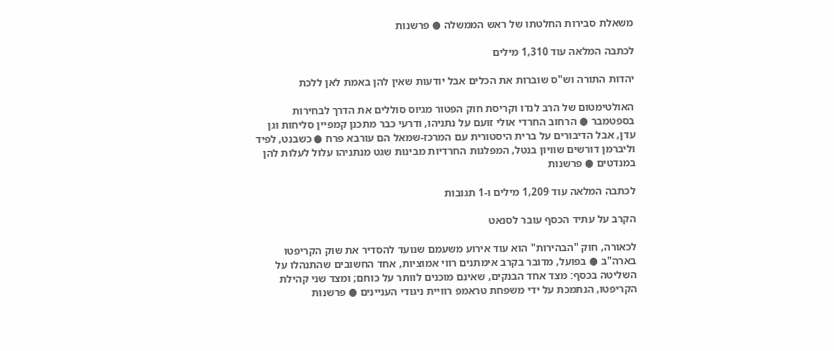משאלת סבירות החלטתו של ראש הממשלה ● פרשנות

לכתבה המלאה עוד 1,310 מילים

יהדות התורה וש"ס שוברות את הכלים אבל יודעות שאין להן באמת לאן ללכת

האולטימטום של הרב לנדו וקריסת חוק הפטור מגיוס סוללים את הדרך לבחירות בספטמבר ● הרחוב החרדי אולי זועם על נתניהו, ודרעי כבר מתכנן קמפיין סליחות וגן עדן, אבל הדיבורים על ברית היסטורית עם המרכז-שמאל הם עורבא פרח ● כשבנט, לפיד וליברמן דורשים שוויון בנטל, המפלגות החרדיות מבינות שגט מנתניהו עלול לעלות להן במנדטים ● פרשנות

לכתבה המלאה עוד 1,209 מילים ו-1 תגובות

הקרב על עתיד הכסף עובר לסנאט

לכאורה, חוק "הבהירות" הוא עוד אירוע משעמם שנועד להסדיר את שוק הקריפטו בארה"ב ● בפועל, מדובר בקרב אימתנים רווי אמוציות, אחד החשובים שהתנהלו על השליטה בכסף: מצד אחד הבנקים, שאינם מוכנים לוותר על כוחם; ומצד שני קהילת הקריפטו, הנתמכת על ידי משפחת טראמפ רוויית ניגודי העניינים ● פרשנות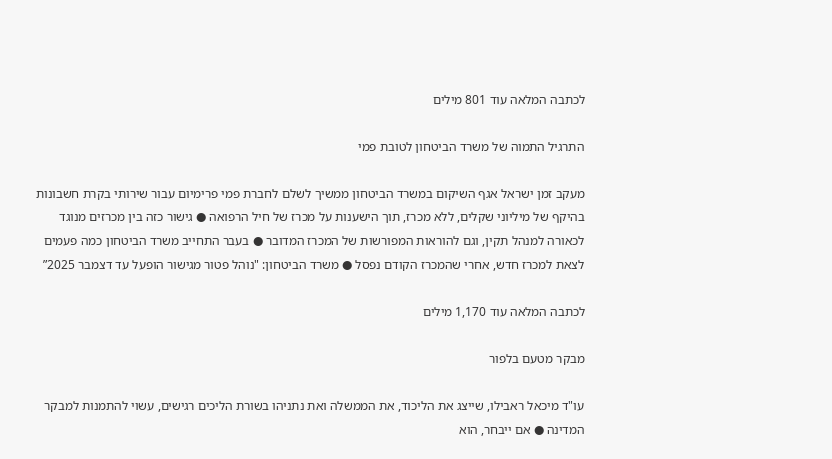לכתבה המלאה עוד 801 מילים

התרגיל התמוה של משרד הביטחון לטובת פמי

מעקב זמן ישראל אגף השיקום במשרד הביטחון ממשיך לשלם לחברת פמי פרימיום עבור שירותי בקרת חשבונות בהיקף של מיליוני שקלים, ללא מכרז, תוך הישענות על מכרז של חיל הרפואה ● גישור כזה בין מכרזים מנוגד לכאורה למנהל תקין, וגם להוראות המפורשות של המכרז המדובר ● בעבר התחייב משרד הביטחון כמה פעמים לצאת למכרז חדש, אחרי שהמכרז הקודם נפסל ● משרד הביטחון: "נוהל פטור מגישור הופעל עד דצמבר 2025”

לכתבה המלאה עוד 1,170 מילים

מבקר מטעם בלפור

עו"ד מיכאל ראבילו, שייצג את הליכוד, את הממשלה ואת נתניהו בשורת הליכים רגישים, עשוי להתמנות למבקר המדינה ● אם ייבחר, הוא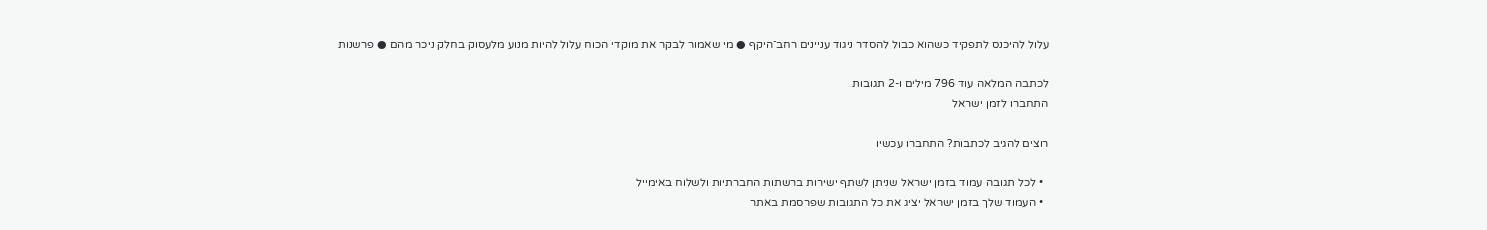עלול להיכנס לתפקיד כשהוא כבול להסדר ניגוד עניינים רחב־היקף ● מי שאמור לבקר את מוקדי הכוח עלול להיות מנוע מלעסוק בחלק ניכר מהם ● פרשנות

לכתבה המלאה עוד 796 מילים ו-2 תגובות
התחברו לזמן ישראל

רוצים להגיב לכתבות? התחברו עכשיו

  • לכל תגובה עמוד בזמן ישראל שניתן לשתף ישירות ברשתות החברתיות ולשלוח באימייל
  • העמוד שלך בזמן ישראל יציג את כל התגובות שפרסמת באתר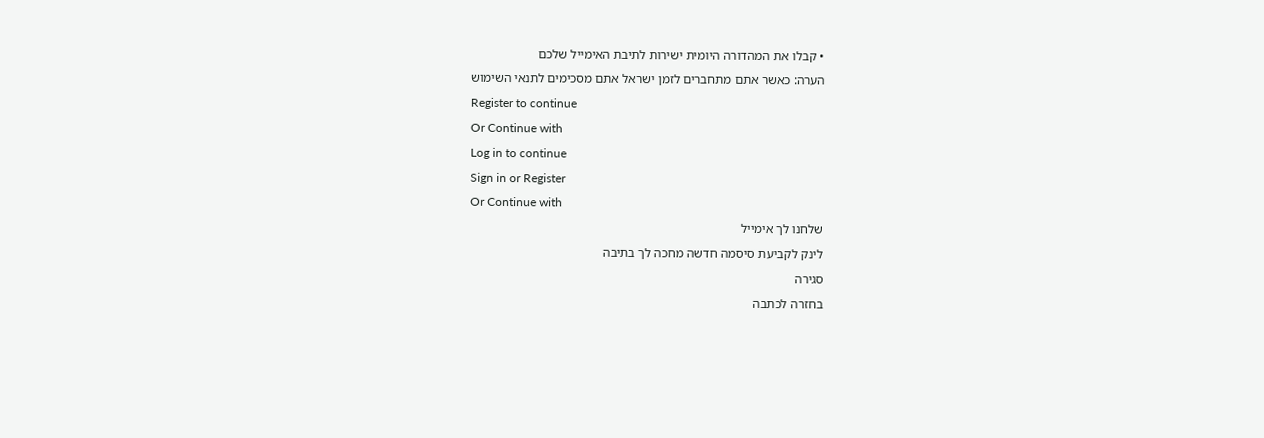• קבלו את המהדורה היומית ישירות לתיבת האימייל שלכם
הערה: כאשר אתם מתחברים לזמן ישראל אתם מסכימים לתנאי השימוש
Register to continue
Or Continue with
Log in to continue
Sign in or Register
Or Continue with
שלחנו לך אימייל
לינק לקביעת סיסמה חדשה מחכה לך בתיבה
סגירה
בחזרה לכתבה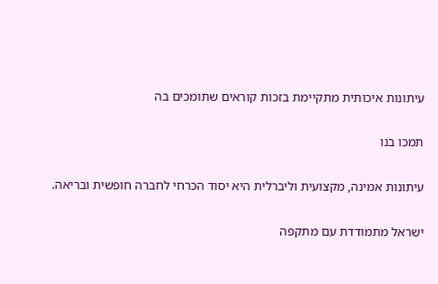עיתונות איכותית מתקיימת בזכות קוראים שתומכים בה

תמכו בנו

עיתונות אמינה, מקצועית וליברלית היא יסוד הכרחי לחברה חופשית ובריאה.

ישראל מתמודדת עם מתקפה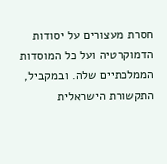חסרת מעצורים על יסודות הדמוקרטיה ועל כל המוסדות הממלכתיים שלה. ובמקביל, התקשורת הישראלית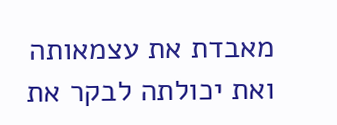מאבדת את עצמאותה ואת יכולתה לבקר את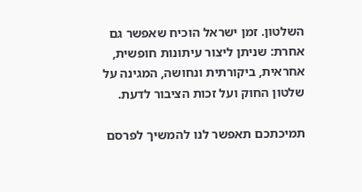השלטון. זמן ישראל הוכיח שאפשר גם אחרת: שניתן ליצור עיתונות חופשית, אחראית, ביקורתית ונחושה, המגינה על שלטון החוק ועל זכות הציבור לדעת.

תמיכתכם תאפשר לנו להמשיך לפרסם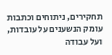תחקירים, ניתוחים וכתבות עומק הנשענים על עובדות, ועל עבודה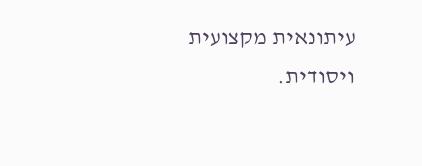עיתונאית מקצועית ויסודית.